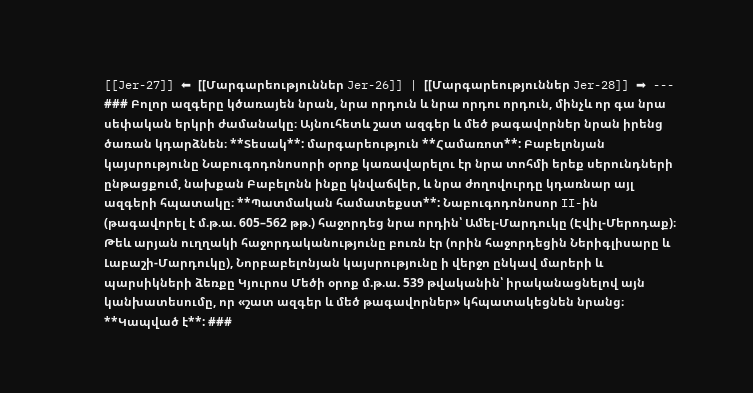[[Jer-27]] ⬅ [[Մարգարեություններ Jer-26]] | [[Մարգարեություններ Jer-28]] ➡ --- ### Բոլոր ազգերը կծառայեն նրան, նրա որդուն և նրա որդու որդուն, մինչև որ գա նրա սեփական երկրի ժամանակը։ Այնուհետև շատ ազգեր և մեծ թագավորներ նրան իրենց ծառան կդարձնեն։ **Տեսակ**: մարգարեություն **Համառոտ**: Բաբելոնյան կայսրությունը Նաբուգոդոնոսորի օրոք կառավարելու էր նրա տոհմի երեք սերունդների ընթացքում, նախքան Բաբելոնն ինքը կնվաճվեր, և նրա ժողովուրդը կդառնար այլ ազգերի հպատակը։ **Պատմական համատեքստ**: Նաբուգոդոնոսոր II-ին (թագավորել է մ.թ.ա. 605–562 թթ.) հաջորդեց նրա որդին՝ Ամել-Մարդուկը (Էվիլ-Մերոդաք)։ Թեև արյան ուղղակի հաջորդականությունը բուռն էր (որին հաջորդեցին Ներիգլիսարը և Լաբաշի-Մարդուկը), Նորբաբելոնյան կայսրությունը ի վերջո ընկավ մարերի և պարսիկների ձեռքը Կյուրոս Մեծի օրոք մ.թ.ա. 539 թվականին՝ իրականացնելով այն կանխատեսումը, որ «շատ ազգեր և մեծ թագավորներ» կհպատակեցնեն նրանց։ **Կապված է**: ###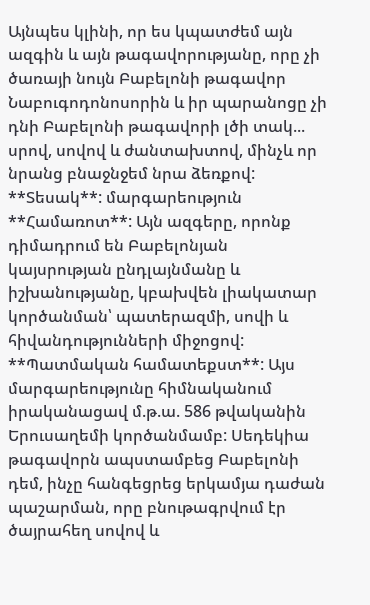Այնպես կլինի, որ ես կպատժեմ այն ազգին և այն թագավորությանը, որը չի ծառայի նույն Բաբելոնի թագավոր Նաբուգոդոնոսորին և իր պարանոցը չի դնի Բաբելոնի թագավորի լծի տակ... սրով, սովով և ժանտախտով, մինչև որ նրանց բնաջնջեմ նրա ձեռքով: **Տեսակ**: մարգարեություն **Համառոտ**: Այն ազգերը, որոնք դիմադրում են Բաբելոնյան կայսրության ընդլայնմանը և իշխանությանը, կբախվեն լիակատար կործանման՝ պատերազմի, սովի և հիվանդությունների միջոցով: **Պատմական համատեքստ**: Այս մարգարեությունը հիմնականում իրականացավ մ.թ.ա. 586 թվականին Երուսաղեմի կործանմամբ: Սեդեկիա թագավորն ապստամբեց Բաբելոնի դեմ, ինչը հանգեցրեց երկամյա դաժան պաշարման, որը բնութագրվում էր ծայրահեղ սովով և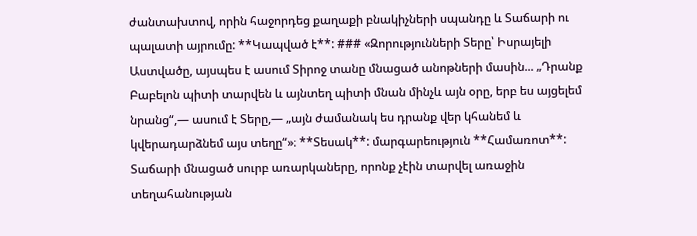ժանտախտով, որին հաջորդեց քաղաքի բնակիչների սպանդը և Տաճարի ու պալատի այրումը: **Կապված է**: ### «Զորությունների Տերը՝ Իսրայելի Աստվածը, այսպես է ասում Տիրոջ տանը մնացած անոթների մասին... „Դրանք Բաբելոն պիտի տարվեն և այնտեղ պիտի մնան մինչև այն օրը, երբ ես այցելեմ նրանց“,— ասում է Տերը,— „այն ժամանակ ես դրանք վեր կհանեմ և կվերադարձնեմ այս տեղը“»։ **Տեսակ**: մարգարեություն **Համառոտ**: Տաճարի մնացած սուրբ առարկաները, որոնք չէին տարվել առաջին տեղահանության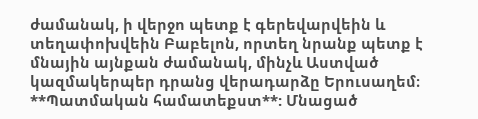ժամանակ, ի վերջո պետք է գերեվարվեին և տեղափոխվեին Բաբելոն, որտեղ նրանք պետք է մնային այնքան ժամանակ, մինչև Աստված կազմակերպեր դրանց վերադարձը Երուսաղեմ։ **Պատմական համատեքստ**: Մնացած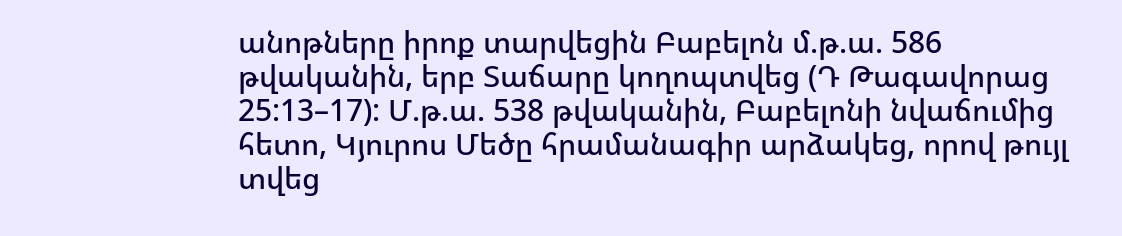անոթները իրոք տարվեցին Բաբելոն մ.թ.ա. 586 թվականին, երբ Տաճարը կողոպտվեց (Դ Թագավորաց 25:13–17): Մ.թ.ա. 538 թվականին, Բաբելոնի նվաճումից հետո, Կյուրոս Մեծը հրամանագիր արձակեց, որով թույլ տվեց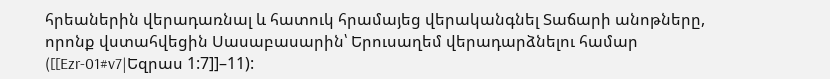հրեաներին վերադառնալ և հատուկ հրամայեց վերականգնել Տաճարի անոթները, որոնք վստահվեցին Սասաբասարին՝ Երուսաղեմ վերադարձնելու համար ([[Ezr-01#v7|Եզրաս 1:7]]–11):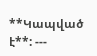**Կապված է**: ---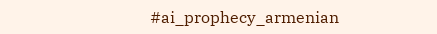#ai_prophecy_armenian